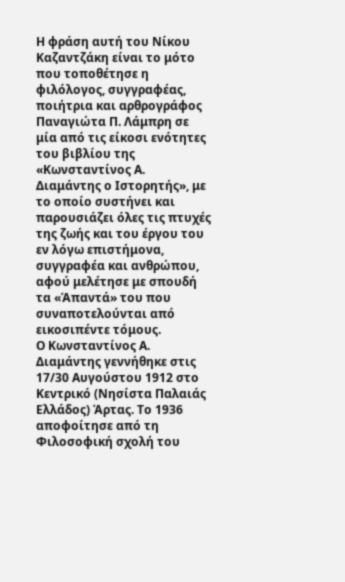Η φράση αυτή του Νίκου Καζαντζάκη είναι το μότο που τοποθέτησε η φιλόλογος, συγγραφέας, ποιήτρια και αρθρογράφος Παναγιώτα Π. Λάμπρη σε μία από τις είκοσι ενότητες του βιβλίου της «Κωνσταντίνος Α. Διαμάντης ο Ιστορητής», με το οποίο συστήνει και παρουσιάζει όλες τις πτυχές της ζωής και του έργου του εν λόγω επιστήμονα, συγγραφέα και ανθρώπου, αφού μελέτησε με σπουδή τα «Άπαντά» του που συναποτελούνται από εικοσιπέντε τόμους.
Ο Κωνσταντίνος Α. Διαμάντης γεννήθηκε στις 17/30 Αυγούστου 1912 στο Κεντρικό (Νησίστα Παλαιάς Ελλάδος) Άρτας. Το 1936 αποφοίτησε από τη Φιλοσοφική σχολή του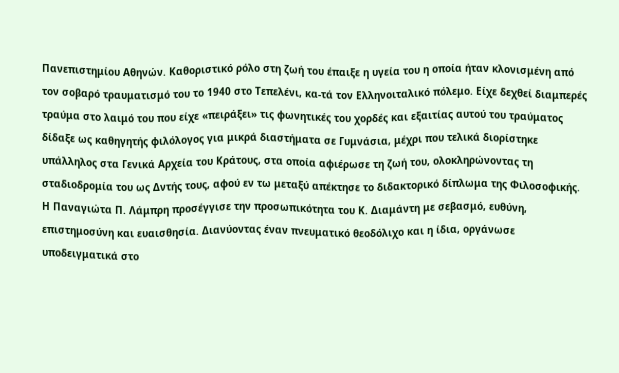Πανεπιστημίου Αθηνών. Καθοριστικό ρόλο στη ζωή του έπαιξε η υγεία του η οποία ήταν κλονισμένη από τον σοβαρό τραυματισμό του το 1940 στο Τεπελένι, κα-τά τον Ελληνοιταλικό πόλεμο. Είχε δεχθεί διαμπερές τραύμα στο λαιμό του που είχε «πειράξει» τις φωνητικές του χορδές και εξαιτίας αυτού του τραύματος δίδαξε ως καθηγητής φιλόλογος για μικρά διαστήματα σε Γυμνάσια, μέχρι που τελικά διορίστηκε υπάλληλος στα Γενικά Αρχεία του Κράτους, στα οποία αφιέρωσε τη ζωή του, ολοκληρώνοντας τη σταδιοδρομία του ως Δντής τους, αφού εν τω μεταξύ απέκτησε το διδακτορικό δίπλωμα της Φιλοσοφικής.
Η Παναγιώτα Π. Λάμπρη προσέγγισε την προσωπικότητα του Κ. Διαμάντη με σεβασμό, ευθύνη, επιστημοσύνη και ευαισθησία. Διανύοντας έναν πνευματικό θεοδόλιχο και η ίδια, οργάνωσε υποδειγματικά στο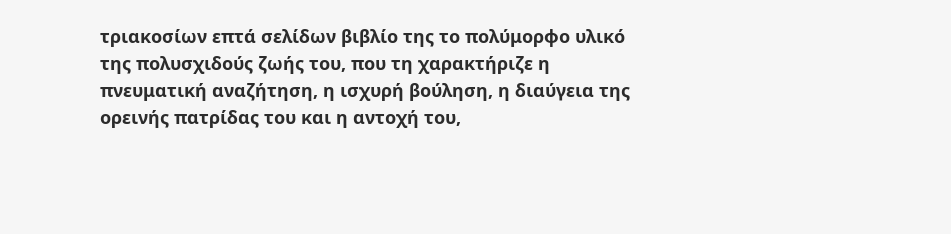τριακοσίων επτά σελίδων βιβλίο της το πολύμορφο υλικό της πολυσχιδούς ζωής του, που τη χαρακτήριζε η πνευματική αναζήτηση, η ισχυρή βούληση, η διαύγεια της ορεινής πατρίδας του και η αντοχή του,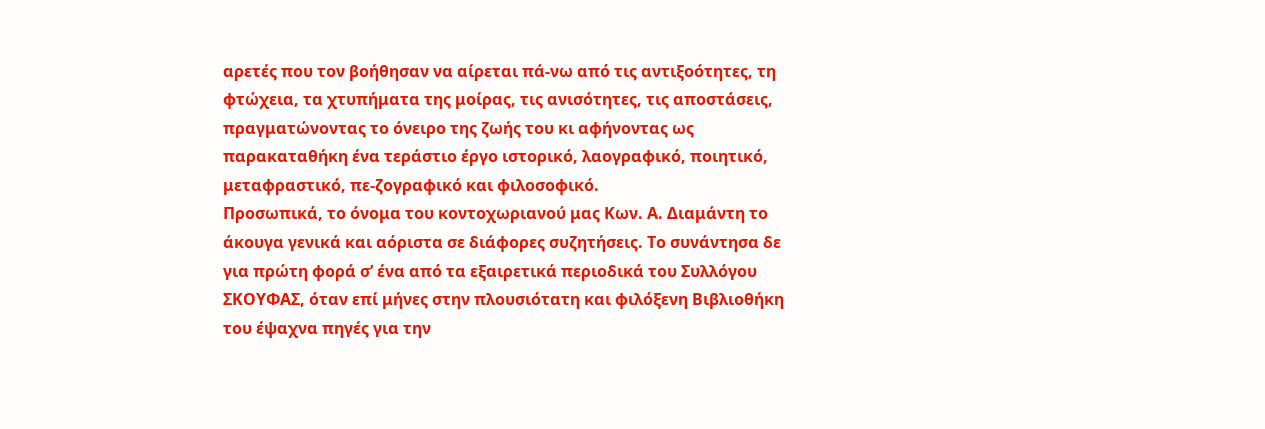αρετές που τον βοήθησαν να αίρεται πά-νω από τις αντιξοότητες, τη φτώχεια, τα χτυπήματα της μοίρας, τις ανισότητες, τις αποστάσεις, πραγματώνοντας το όνειρο της ζωής του κι αφήνοντας ως παρακαταθήκη ένα τεράστιο έργο ιστορικό, λαογραφικό, ποιητικό, μεταφραστικό, πε-ζογραφικό και φιλοσοφικό.
Προσωπικά, το όνομα του κοντοχωριανού μας Κων. Α. Διαμάντη το άκουγα γενικά και αόριστα σε διάφορες συζητήσεις. Το συνάντησα δε για πρώτη φορά σ’ ένα από τα εξαιρετικά περιοδικά του Συλλόγου ΣΚΟΥΦΑΣ, όταν επί μήνες στην πλουσιότατη και φιλόξενη Βιβλιοθήκη του έψαχνα πηγές για την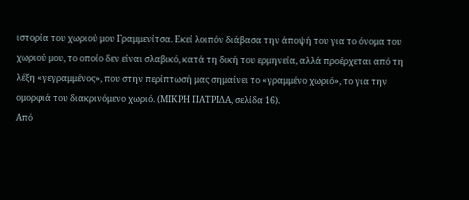ιστορία του χωριού μου Γραμμενίτσα. Εκεί λοιπόν διάβασα την άποψή του για το όνομα του χωριού μου, το οποίο δεν είναι σλαβικό, κατά τη δική του ερμηνεία, αλλά προέρχεται από τη λέξη «γεγραμμένος», που στην περίπτωσή μας σημαίνει το «γραμμένο χωριό», το για την ομορφιά του διακρινόμενο χωριό. (ΜΙΚΡΗ ΠΑΤΡΙΔΑ, σελίδα 16).
Από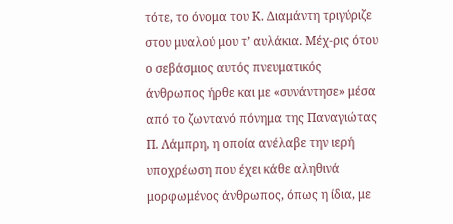τότε, το όνομα του Κ. Διαμάντη τριγύριζε στου μυαλού μου τ’ αυλάκια. Μέχ-ρις ότου ο σεβάσμιος αυτός πνευματικός άνθρωπος ήρθε και με «συνάντησε» μέσα από το ζωντανό πόνημα της Παναγιώτας Π. Λάμπρη, η οποία ανέλαβε την ιερή υποχρέωση που έχει κάθε αληθινά μορφωμένος άνθρωπος, όπως η ίδια, με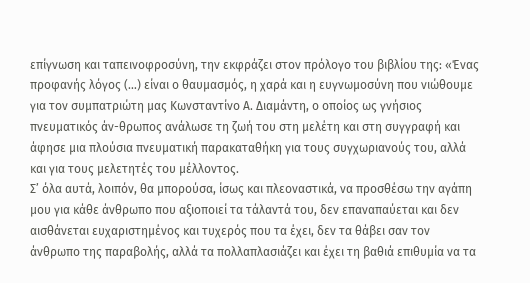επίγνωση και ταπεινοφροσύνη, την εκφράζει στον πρόλογο του βιβλίου της: «Ένας προφανής λόγος (…) είναι ο θαυμασμός, η χαρά και η ευγνωμοσύνη που νιώθουμε για τον συμπατριώτη μας Κωνσταντίνο Α. Διαμάντη, ο οποίος ως γνήσιος πνευματικός άν-θρωπος ανάλωσε τη ζωή του στη μελέτη και στη συγγραφή και άφησε μια πλούσια πνευματική παρακαταθήκη για τους συγχωριανούς του, αλλά και για τους μελετητές του μέλλοντος.
Σ’ όλα αυτά, λοιπόν, θα μπορούσα, ίσως και πλεοναστικά, να προσθέσω την αγάπη μου για κάθε άνθρωπο που αξιοποιεί τα τάλαντά του, δεν επαναπαύεται και δεν αισθάνεται ευχαριστημένος και τυχερός που τα έχει, δεν τα θάβει σαν τον άνθρωπο της παραβολής, αλλά τα πολλαπλασιάζει και έχει τη βαθιά επιθυμία να τα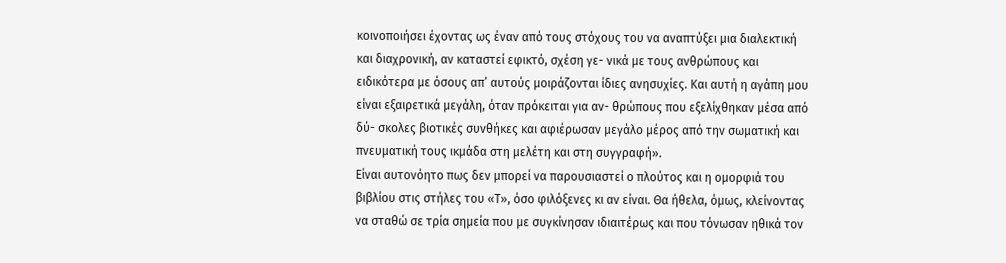κοινοποιήσει έχοντας ως έναν από τους στόχους του να αναπτύξει μια διαλεκτική και διαχρονική, αν καταστεί εφικτό, σχέση γε- νικά με τους ανθρώπους και ειδικότερα με όσους απ’ αυτούς μοιράζονται ίδιες ανησυχίες. Και αυτή η αγάπη μου είναι εξαιρετικά μεγάλη, όταν πρόκειται για αν- θρώπους που εξελίχθηκαν μέσα από δύ- σκολες βιοτικές συνθήκες και αφιέρωσαν μεγάλο μέρος από την σωματική και πνευματική τους ικμάδα στη μελέτη και στη συγγραφή».
Είναι αυτονόητο πως δεν μπορεί να παρουσιαστεί ο πλούτος και η ομορφιά του βιβλίου στις στήλες του «Τ», όσο φιλόξενες κι αν είναι. Θα ήθελα, όμως, κλείνοντας να σταθώ σε τρία σημεία που με συγκίνησαν ιδιαιτέρως και που τόνωσαν ηθικά τον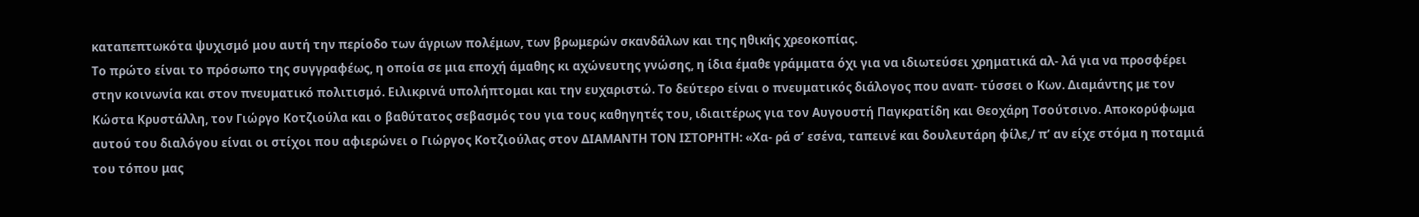καταπεπτωκότα ψυχισμό μου αυτή την περίοδο των άγριων πολέμων, των βρωμερών σκανδάλων και της ηθικής χρεοκοπίας.
Το πρώτο είναι το πρόσωπο της συγγραφέως, η οποία σε μια εποχή άμαθης κι αχώνευτης γνώσης, η ίδια έμαθε γράμματα όχι για να ιδιωτεύσει χρηματικά αλ- λά για να προσφέρει στην κοινωνία και στον πνευματικό πολιτισμό. Ειλικρινά υπολήπτομαι και την ευχαριστώ. Το δεύτερο είναι ο πνευματικός διάλογος που αναπ- τύσσει ο Κων. Διαμάντης με τον Κώστα Κρυστάλλη, τον Γιώργο Κοτζιούλα και ο βαθύτατος σεβασμός του για τους καθηγητές του, ιδιαιτέρως για τον Αυγουστή Παγκρατίδη και Θεοχάρη Τσούτσινο. Αποκορύφωμα αυτού του διαλόγου είναι οι στίχοι που αφιερώνει ο Γιώργος Κοτζιούλας στον ΔΙΑΜΑΝΤΗ ΤΟΝ ΙΣΤΟΡΗΤΗ: «Χα- ρά σ’ εσένα, ταπεινέ και δουλευτάρη φίλε,/ π’ αν είχε στόμα η ποταμιά του τόπου μας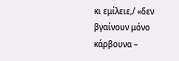κι εμίλειε,/ «δεν βγαίνουν μόνο κάρβουνα –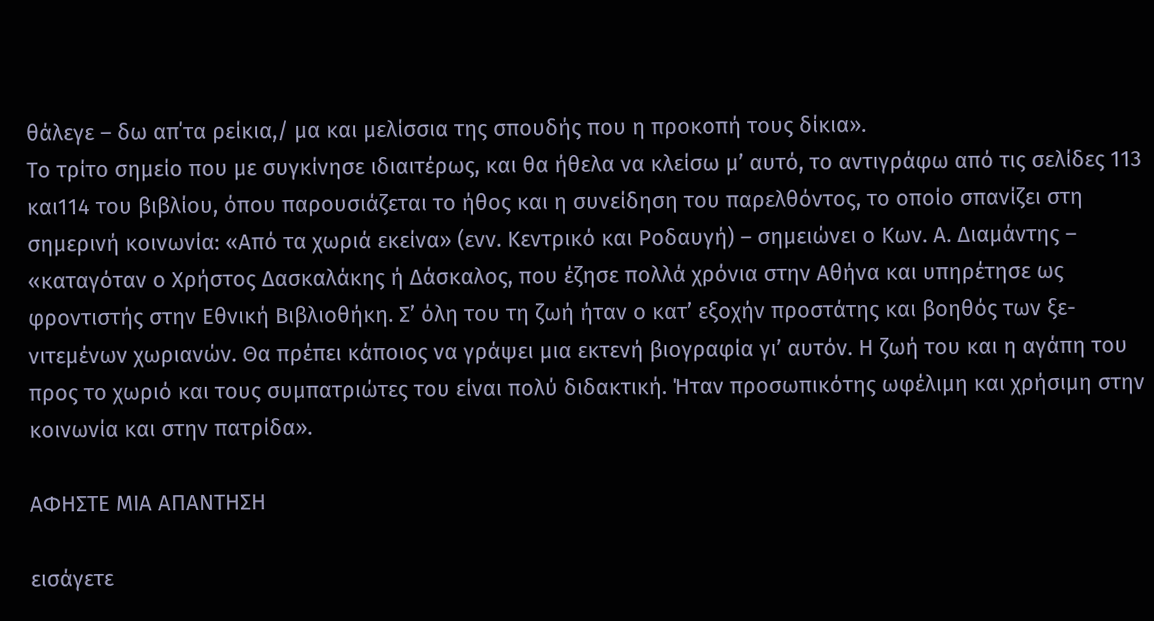θάλεγε – δω απ΄τα ρείκια,/ μα και μελίσσια της σπουδής που η προκοπή τους δίκια».
Το τρίτο σημείο που με συγκίνησε ιδιαιτέρως, και θα ήθελα να κλείσω μ’ αυτό, το αντιγράφω από τις σελίδες 113 και114 του βιβλίου, όπου παρουσιάζεται το ήθος και η συνείδηση του παρελθόντος, το οποίο σπανίζει στη σημερινή κοινωνία: «Από τα χωριά εκείνα» (ενν. Κεντρικό και Ροδαυγή) – σημειώνει ο Κων. Α. Διαμάντης – «καταγόταν ο Χρήστος Δασκαλάκης ή Δάσκαλος, που έζησε πολλά χρόνια στην Αθήνα και υπηρέτησε ως φροντιστής στην Εθνική Βιβλιοθήκη. Σ’ όλη του τη ζωή ήταν ο κατ’ εξοχήν προστάτης και βοηθός των ξε- νιτεμένων χωριανών. Θα πρέπει κάποιος να γράψει μια εκτενή βιογραφία γι’ αυτόν. Η ζωή του και η αγάπη του προς το χωριό και τους συμπατριώτες του είναι πολύ διδακτική. Ήταν προσωπικότης ωφέλιμη και χρήσιμη στην κοινωνία και στην πατρίδα».

ΑΦΗΣΤΕ ΜΙΑ ΑΠΑΝΤΗΣΗ

εισάγετε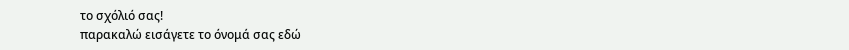το σχόλιό σας!
παρακαλώ εισάγετε το όνομά σας εδώ